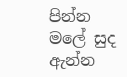පින්න මලේ සුද ඇන්න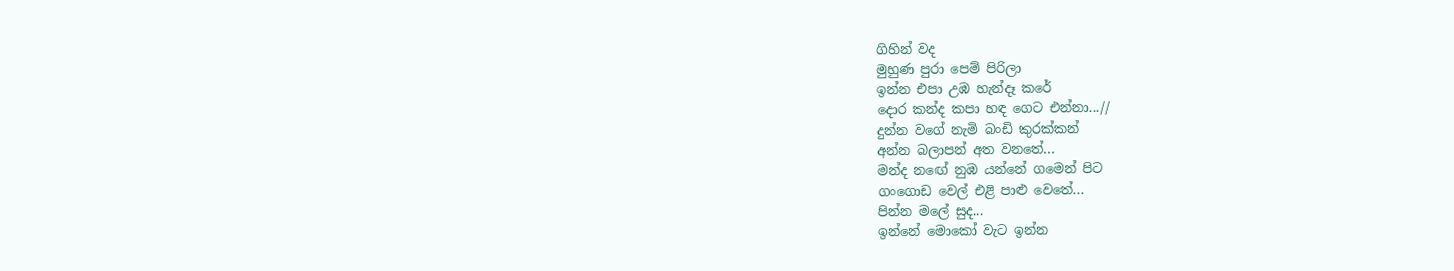ගිහින් වද
මුහුණ පුරා පෙම් පිරිලා
ඉන්න එපා උඹ හැන්දෑ කරේ
දොර කන්ද කපා හඳ ගෙට එන්නා...//
දුන්න වගේ නැමි බංඩි කුරක්කන්
අන්න බලාපන් අත වනතේ...
මන්ද නඟේ නුඹ යන්නේ ගමෙන් පිට
ගංගොඩ වෙල් එළි පාළු වෙතේ...
පින්න මලේ සුද...
ඉන්නේ මොකෝ වැට ඉන්න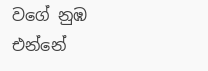වගේ නුඹ
එන්නේ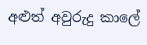අළුත් අවුරුදු කාලේ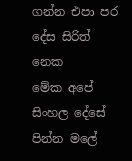ගන්න එපා පර දේස සිරිත් නෙක
මේක අපේ සිංහල දේසේ
පින්න මලේ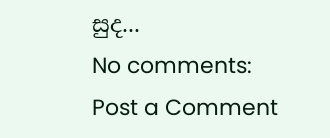සුද...
No comments:
Post a Comment